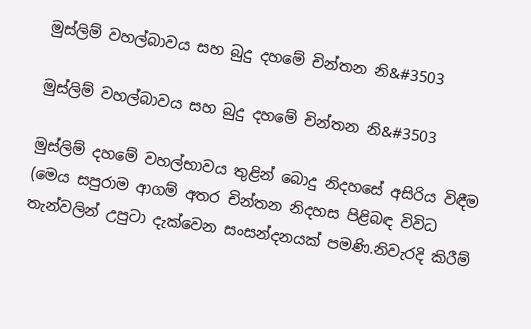මුස්ලිම් වහල්බාවය සහ බුදු දහමේ චින්තන නි&#3503

මුස්ලිම් වහල්බාවය සහ බුදු දහමේ චින්තන නි&#3503

මුස්ලිම් දහමේ වහල්භාවය තුළින් බොදු නිදහසේ අසිරිය විඳීම
(මෙය සපුරාම ආගම් අතර චින්තන නිදහස පිළිබඳ විවිධ තැන්වලින් උපුටා දැක්වෙන සංසන්දනයක් පමණි.නිවැරදි කිරීම්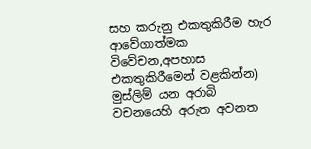සහ කරුනු එකතුකිරීම හැර ආවේගාත්මක විවේචන,අපහාස එකතුකිරීමෙන් වළකින්න)
මුස්ලිම් යන අරාබි වචනයෙහි අරුත අවනත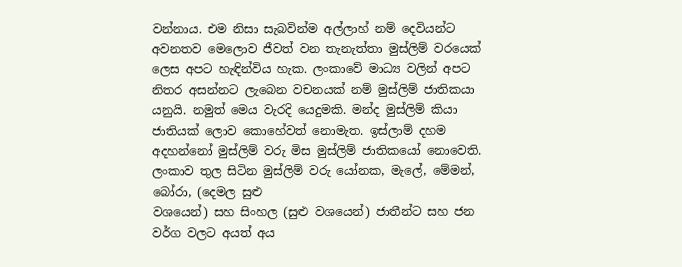වන්නාය. එම නිසා සැබවින්ම අල්ලාහ් නම් දෙවියන්ට අවනතව මෙලොව ජීවත් වන තැනැත්තා මුස්ලිම් වරයෙක් ලෙස අපට හැඳින්විය හැක. ලංකාවේ මාධ්‍ය වලින් අපට නිතර අසන්නට ලැබෙන වචනයක් නම් මුස්ලිම් ජාතිකයා යනුයි. නමුත් මෙය වැරදි යෙදුමකි. මන්ද මුස්ලිම් කියා ජාතියක් ලොව කොහේවත් නොමැත. ඉස්ලාම් දහම අදහන්නෝ මුස්ලිම් වරු මිස මුස්ලිම් ජාතිකයෝ නොවෙති.
ලංකාව තුල සිටින මුස්ලිම් වරු යෝනක, මැලේ, මේමන්, බෝරා, (දෙමල සුළු
වශයෙන්) සහ සිංහල (සුළු වශයෙන්) ජාතීන්ට සහ ජන වර්ග වලට අයත් අය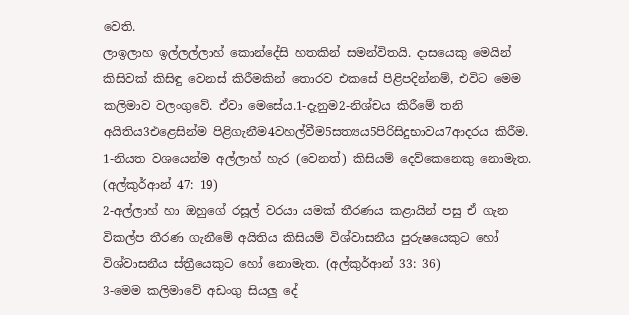වෙති.
ලාඉලාහ ඉල්ලල්ලාහ් කොන්දේසි හතකින් සමන්විතයි. දාසයෙකු මෙයින් කිසිවක් කිසිඳු‍ වෙනස් කිරී‍මකින් තොරව එකසේ පිළිපදින්නම්, එවිට මෙම කලිමාව වලංගුවේ. ඒවා මෙසේය.1-දැනුම2-නිශ්චය කිරීමේ තනි අයිතිය3එළෙසින්ම පිළිගැනීම4වහල්වීම5සත්‍යය5පිරිසිදුභාවය7ආදරය කිරීම.
1-නියත වශයෙන්ම අල්ලාහ් හැර (වෙනත්) කිසියම් දෙව්කෙනෙකු නොමැත. (අල්කුර්ආන් 47: 19)
2-අල්ලාහ් හා ඔහුගේ රසූල් වරයා යමක් තීරණය කළායින් පසු ඒ ගැන විකල්ප තීරණ ගැනීමේ අයිතිය කිසියම් විශ්වාසනීය පුරුෂයෙකුට හෝ විශ්වාසනීය ස්ත්‍රීයෙකුට හෝ නොමැත. (අල්කුර්ආන් 33: 36)
3-මෙම කලිමාවේ අඩංගු සියලු දේ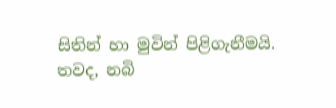සිතින් හා මුවින් පිළි‍ගැනීමයි. තවද, නබි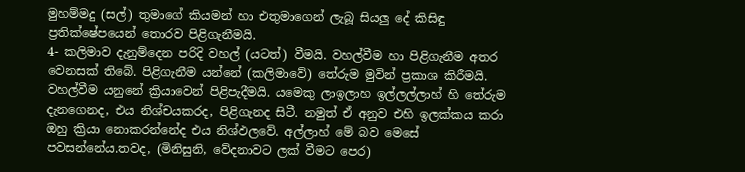මුහම්මදු (සල්) තුමාගේ කියමන් හා එතුමාගෙන් ලැබූ සියලු දේ කිසිඳු ප්‍රතික්ෂේපයෙන් තොරව පිළිගැනීමයි.
4- කලිමාව දැනුම්දෙන පරිදි වහල් (යටත්) වීමයි. වහල්වීම හා පිළිගැනීම අතර
වෙනසක් තිබේ. පිළිගැනීම යන්නේ (කලිමාවේ) තේරුම මුවින් ප්‍රකාශ කිරීමයි.
වහල්වීම යනුනේ ක්‍රියාවෙන් පිළිපැදීමයි. යමෙකු ලාඉලාහ ඉල්ලල්ලාහ් හි තේරුම දැනගෙනද, එය නිශ්චයකරද, පිළිගැනද සිටී. නමුත් ඒ අනුව එහි ඉලක්කය කරා ඔහු ක්‍රියා නොකරන්නේද එය නිශ්ඵලවේ. අල්ලාහ් මේ බව මෙසේ පවසන්නේය.තවද, (මිනිසුනි, වේදනාවට ලක් වීමට පෙර)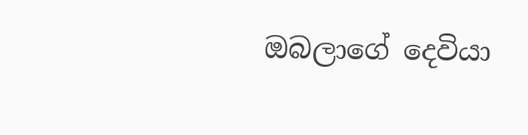ඔබලාගේ දෙවියා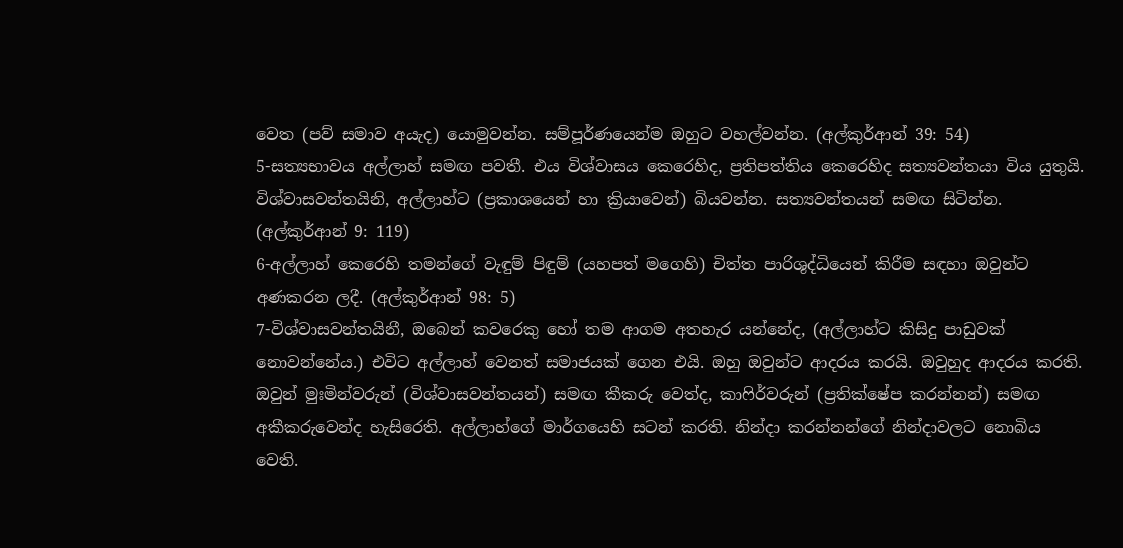වෙත (පව් සමාව අයැද) යොමුවන්න. සම්පූර්ණයෙන්ම ඔහුට වහල්වන්න. (අල්කුර්ආන් 39: 54)
5-සත්‍යභාවය අල්ලාහ් සමඟ පවතී. එය විශ්වාසය කෙරෙහිද, ප්‍රතිපත්තිය කෙරෙහිද සත්‍යවන්තයා විය යුතුයි. විශ්වාසවන්තයිනි, අල්ලාහ්ට (ප්‍රකාශයෙන් හා ක්‍රියාවෙන්) බියවන්න. සත්‍යවන්තයන් සමඟ සිටින්න. (අල්කුර්ආන් 9: 119)
6-අල්ලාහ් කෙරෙහි තමන්ගේ වැඳුම් පිඳුම් (යහපත් මගෙහි) චිත්ත පාරිශුද්ධියෙන් කිරීම සඳහා ඔවුන්ට අණකරන ලදී. (අල්කුර්ආන් 98: 5)
7-විශ්වාසවන්තයිනී, ඔබෙන් කවරෙකු හෝ තම ආගම අතහැර යන්නේද, (අල්ලාහ්ට කිසිදු පාඩුවක් නොවන්නේය.) එවිට අල්ලාහ් වෙනත් සමාජයක් ගෙන එයි. ඔහු ඔවුන්ට ආදරය කරයි. ඔවුහුද ආදරය කරති. ඔවුන් මුඃමින්වරුන් (විශ්වාසවන්තයන්) සමඟ කීකරු වෙත්ද, කාෆිර්වරුන් (ප්‍රතික්ෂේප කරන්නන්) සමඟ අකීකරුවෙන්ද හැසිරෙති. අල්ලාහ්ගේ මාර්ගයෙහි සටන් කරති. නින්දා කරන්නන්ගේ නින්දාවලට නොබිය වෙති.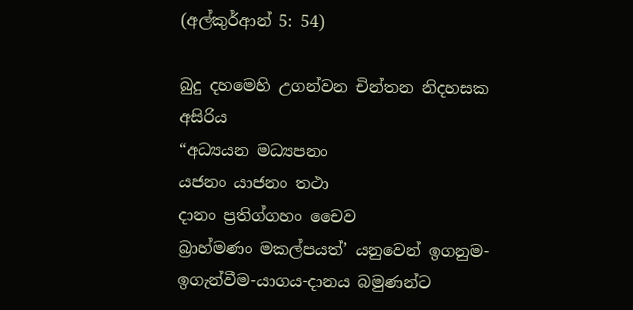(අල්කුර්ආන් 5: 54)

බුදු දහමෙහි උගන්වන චින්තන නිදහසක අසිරිය
“අධ්‍යයන මධ්‍යපනං
යජනං යාජනං තථා
දානං ප්‍රතිග්ගහං චෛව
බ්‍රාහ්මණං මකල්පයත්’ යනුවෙන් ඉගනුම-ඉගැන්වීම-යාගය-දානය බමුණන්ට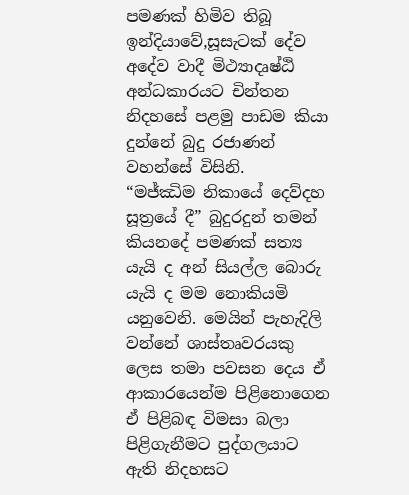පමණක් හිමිව තිබූ ඉන්දියාවේ,සූසැටක් දේව අදේව වාදී මිථ්‍යාදෘෂ්‍ඨි අන්ධකාරයට චින්තන නිදහසේ පළමු පාඩම කියා දුන්නේ බුදු රජාණන් වහන්සේ විසිනි.
“මජ්ඣිම නිකායේ දෙව්දහ සූත්‍රයේ දී” බුදුරදුන් තමන් කියනදේ පමණක් සත්‍ය යැයි ද අන් සියල්ල බොරු යැයි ද මම නොකියමි යනුවෙනි. මෙයින් පැහැදිලි වන්නේ ශාස්තෘවරයකු ලෙස තමා පවසන දෙය ඒ ආකාරයෙන්ම පිළිනොගෙන ඒ පිළිබඳ විමසා බලා පිළිගැනීමට පුද්ගලයාට ඇති නිදහසට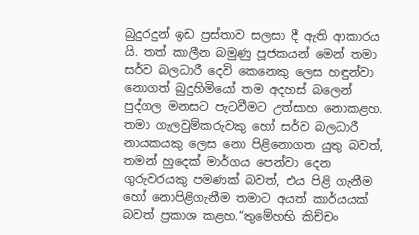බුදුරදුන් ඉඩ ප්‍රස්තාව සලසා දී ඇති ආකාරය යි. තත් කාලීන බමුණු පූජකයන් මෙන් තමා සර්ව බලධාරී දෙවි කෙනෙකු ලෙස හඳුන්වා නොගත් බුදුහිමියෝ තම අදහස් බලෙන් පුද්ගල මනසට පැටවීමට උත්සාහ නොකළහ. තමා ගැලවුම්කරුවකු හෝ සර්ව බලධාරී නායකයකු ලෙස නො පිළිනොගත යුතු බවත්, තමන් හුදෙක් මාර්ගය පෙන්වා දෙන ගුරුවරයකු පමණක් බවත්, එය පිළි ගැනීම හෝ නොපිළිගැනීම තමාට අයත් කාර්යයක් බවත් ප්‍රකාශ කළහ.“තුමේහභි කිච්චං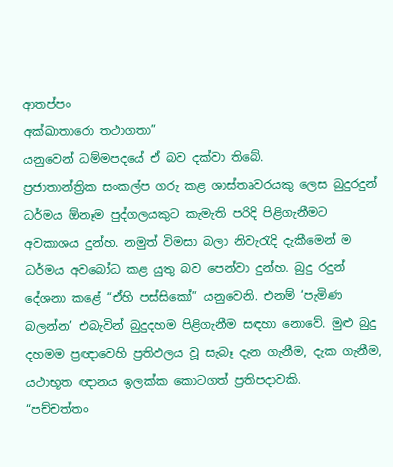ආතප්පං
අක්ඛාතාරො තථාගතා”
යනුවෙන් ධම්මපදයේ ඒ බව දක්වා තිබේ.
ප්‍රජාතාන්ත්‍රික සංකල්ප ගරු කළ ශාස්තෘවරයකු ලෙස බුදුරදුන් ධර්මය ඕනෑම පුද්ගලයකුට කැමැති පරිදි පිළිගැනීමට අවකාශය දුන්හ. නමුත් විමසා බලා නිවැරැදි දැකීමෙන් ම ධර්මය අවබෝධ කළ යුතු බව පෙන්වා දුන්හ. බුදු රදුන් දේශනා කළේ “ඒහි පස්සිකෝ” යනුවෙනි. එනම් ‘පැමිණ බලන්න’ එබැවින් බුදුදහම පිළිගැනීම සඳහා නොවේ. මුළු බුදු දහමම ප්‍රඥාවෙහි ප්‍රතිඵලය වූ සැබෑ දැන ගැනීම, දැක ගැනීම, යථාභූත ඥානය ඉලක්ක කොටගත් ප්‍රතිපදාවකි.
“පච්චත්තං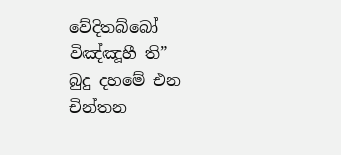වේදිතබ්බෝ
විඤ්ඤූහී ති”
බුදු දහමේ එන චින්තන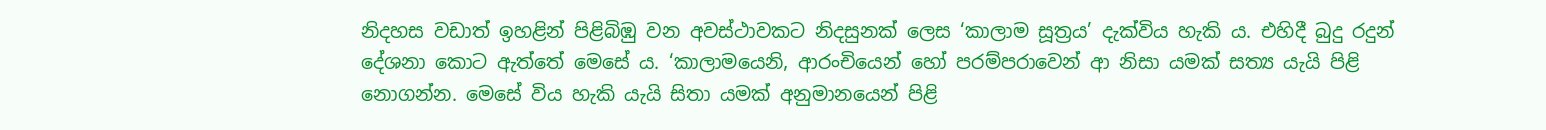නිදහස වඩාත් ඉහළින් පිළිබිඹු වන අවස්ථාවකට නිදසුනක් ලෙස ‘කාලාම සූත්‍රය’ දැක්විය හැකි ය. එහිදී බුදු රදුන් දේශනා කොට ඇත්තේ මෙසේ ය. ‘කාලාමයෙනි, ආරංචියෙන් හෝ පරම්පරාවෙන් ආ නිසා යමක් සත්‍ය යැයි පිළි නොගන්න. මෙසේ විය හැකි යැයි සිතා යමක් අනුමානයෙන් පිළි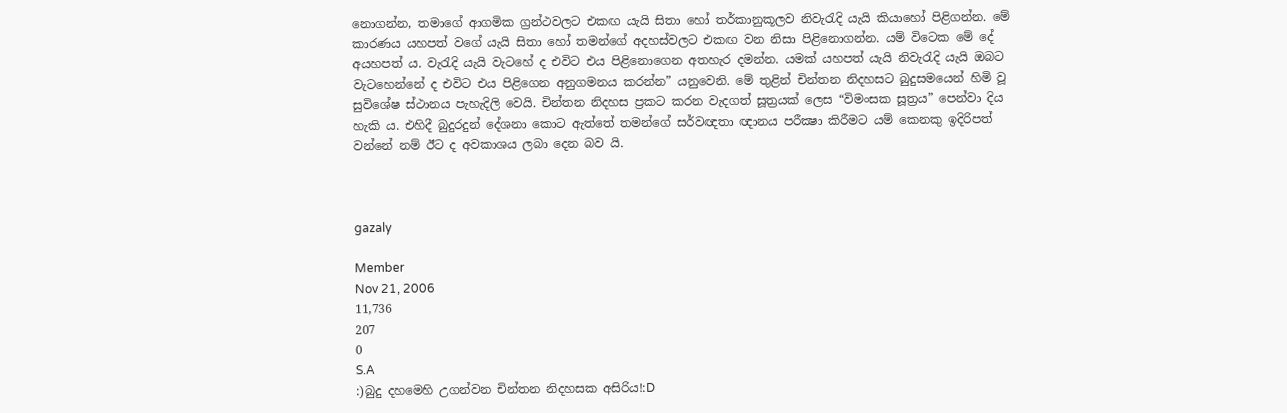නොගන්න, තමාගේ ආගමික ග්‍රන්ථවලට එකඟ යැයි සිතා හෝ තර්කානුකූලව නිවැරැදි යැයි කියාහෝ පිළිගන්න. මේ කාරණය යහපත් වගේ යැයි සිතා හෝ තමන්ගේ අදහස්වලට එකඟ වන නිසා පිළිනොගන්න. යම් විටෙක මේ දේ අයහපත් ය. වැරැදි යැයි වැටහේ ද එවිට එය පිළිනොගෙන අතහැර දමන්න. යමක් යහපත් යැයි නිවැරැදි යැයි ඔබට වැටහෙන්නේ ද එවිට එය පිළිගෙන අනුගමනය කරන්න” යනුවෙනි. මේ තුළින් චින්තන නිදහසට බුදුසමයෙන් හිමි වූ සුවිශේෂ ස්ථානය පැහැදිලි වෙයි. චින්තන නිදහස ප්‍රකට කරන වැදගත් සූත්‍රයක් ලෙස “විමංසක සූත්‍රය” පෙන්වා දිය හැකි ය. එහිදී බුදුරදුන් දේශනා කොට ඇත්තේ තමන්ගේ සර්වඥතා ඥානය පරීක්‍ෂා කිරීමට යම් කෙනකු ඉදිරිපත් වන්නේ නම් ඊට ද අවකාශය ලබා දෙන බව යි.



gazaly

Member
Nov 21, 2006
11,736
207
0
S.A
:)බුදු දහමෙහි උගන්වන චින්තන නිදහසක අසිරිය!:D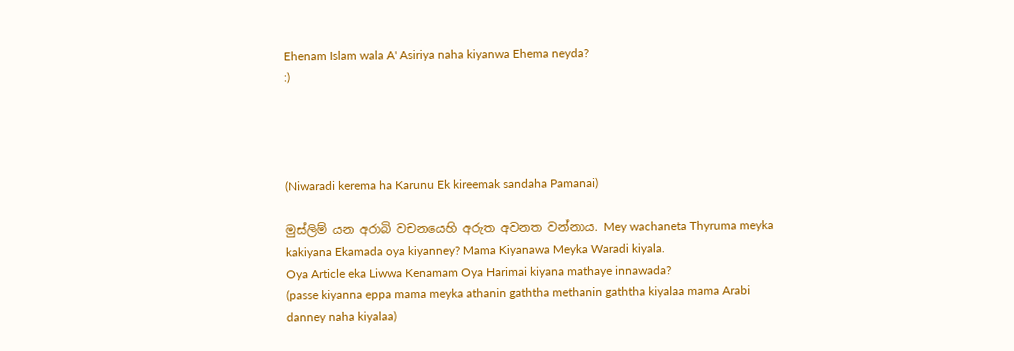Ehenam Islam wala A' Asiriya naha kiyanwa Ehema neyda?
:)




(Niwaradi kerema ha Karunu Ek kireemak sandaha Pamanai)

මුස්ලිම් යන අරාබි වචනයෙහි අරුත අවනත වන්නාය. Mey wachaneta Thyruma meyka kakiyana Ekamada oya kiyanney? Mama Kiyanawa Meyka Waradi kiyala.
Oya Article eka Liwwa Kenamam Oya Harimai kiyana mathaye innawada?
(passe kiyanna eppa mama meyka athanin gaththa methanin gaththa kiyalaa mama Arabi danney naha kiyalaa)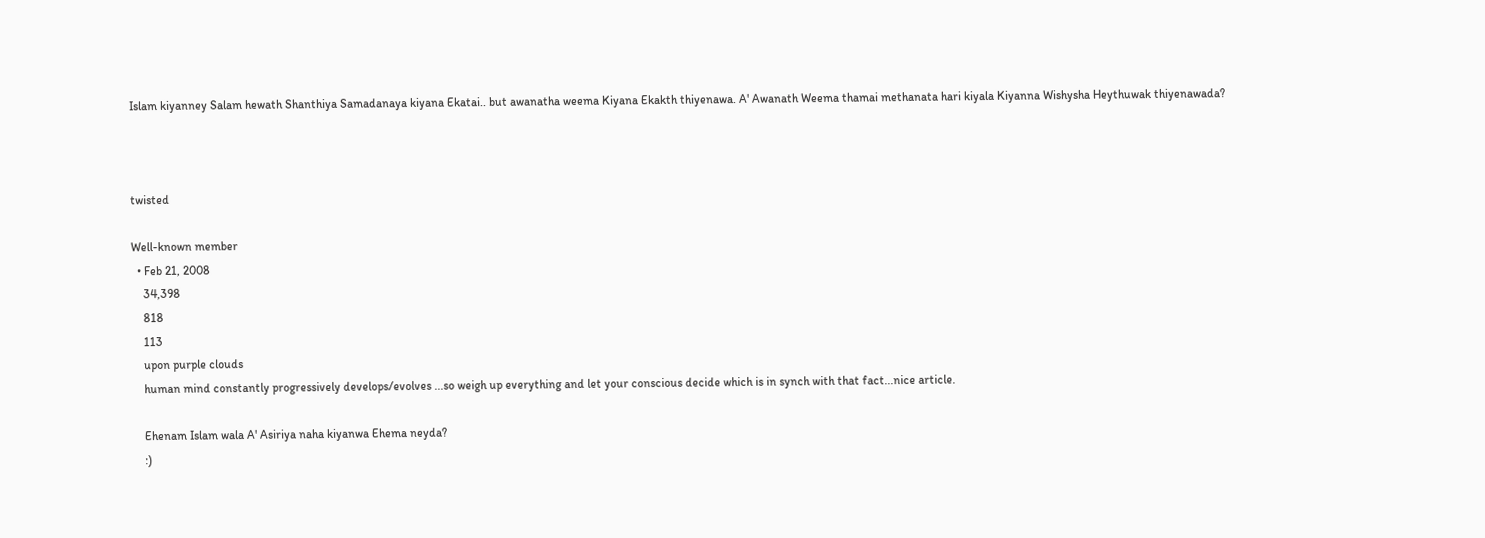Islam kiyanney Salam hewath Shanthiya Samadanaya kiyana Ekatai.. but awanatha weema Kiyana Ekakth thiyenawa. A' Awanath Weema thamai methanata hari kiyala Kiyanna Wishysha Heythuwak thiyenawada?



twisted

Well-known member
  • Feb 21, 2008
    34,398
    818
    113
    upon purple clouds
    human mind constantly progressively develops/evolves ...so weigh up everything and let your conscious decide which is in synch with that fact...nice article.

    Ehenam Islam wala A' Asiriya naha kiyanwa Ehema neyda?
    :)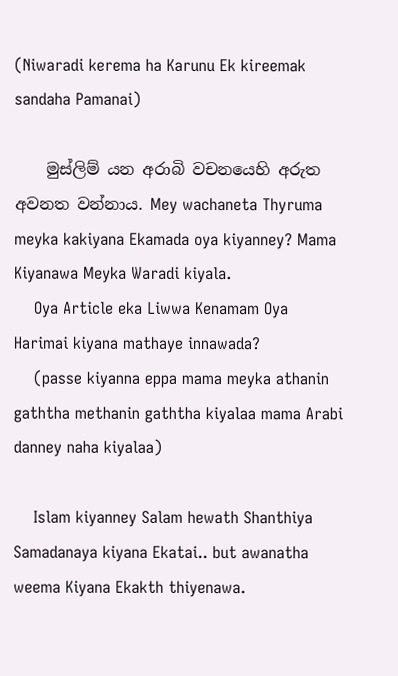(Niwaradi kerema ha Karunu Ek kireemak sandaha Pamanai)

    මුස්ලිම් යන අරාබි වචනයෙහි අරුත අවනත වන්නාය. Mey wachaneta Thyruma meyka kakiyana Ekamada oya kiyanney? Mama Kiyanawa Meyka Waradi kiyala.
    Oya Article eka Liwwa Kenamam Oya Harimai kiyana mathaye innawada?
    (passe kiyanna eppa mama meyka athanin gaththa methanin gaththa kiyalaa mama Arabi danney naha kiyalaa)

    Islam kiyanney Salam hewath Shanthiya Samadanaya kiyana Ekatai.. but awanatha weema Kiyana Ekakth thiyenawa.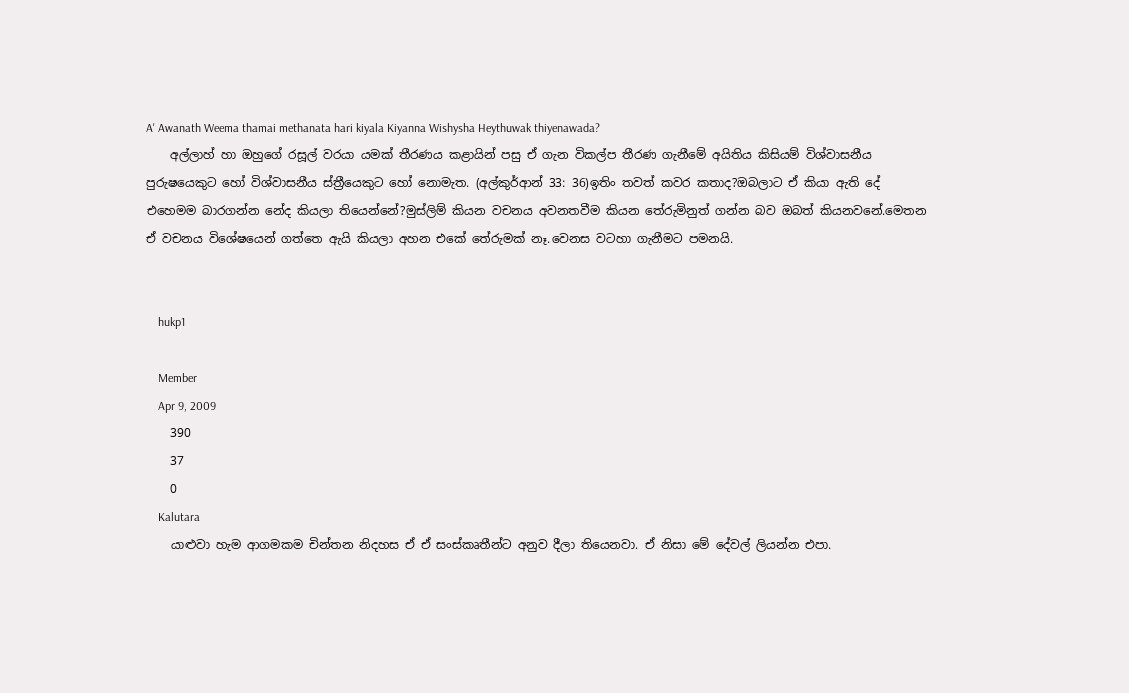A' Awanath Weema thamai methanata hari kiyala Kiyanna Wishysha Heythuwak thiyenawada?
    අල්ලාහ් හා ඔහුගේ රසූල් වරයා යමක් තීරණය කළායින් පසු ඒ ගැන විකල්ප තීරණ ගැනීමේ අයිතිය කිසියම් විශ්වාසනීය පුරුෂයෙකුට හෝ විශ්වාසනීය ස්ත්‍රීයෙකුට හෝ නොමැත. (අල්කුර්ආන් 33: 36)ඉතිං තවත් කවර කතාද?ඔබලාට ඒ කියා ඇති දේ එහෙමම බාරගන්න නේද කියලා තියෙන්නේ?මුස්ලිම් කියන වචනය අවනතවීම කියන තේරුමිනුත් ගන්න බව ඔබත් කියනවනේ.මෙතන ඒ වචනය විශේෂයෙන් ගත්තෙ ඇයි කියලා අහන එකේ තේරුමක් නෑ.වෙනස වටහා ගැනීමට පමනයි.


    hukp1

    Member
    Apr 9, 2009
    390
    37
    0
    Kalutara
    යාළුවා හැම ආගමකම චින්තන නිදහස ඒ ඒ සංස්කෘතීන්ට අනුව දීලා තියෙනවා. ඒ නිසා මේ දේවල් ලියන්න එපා.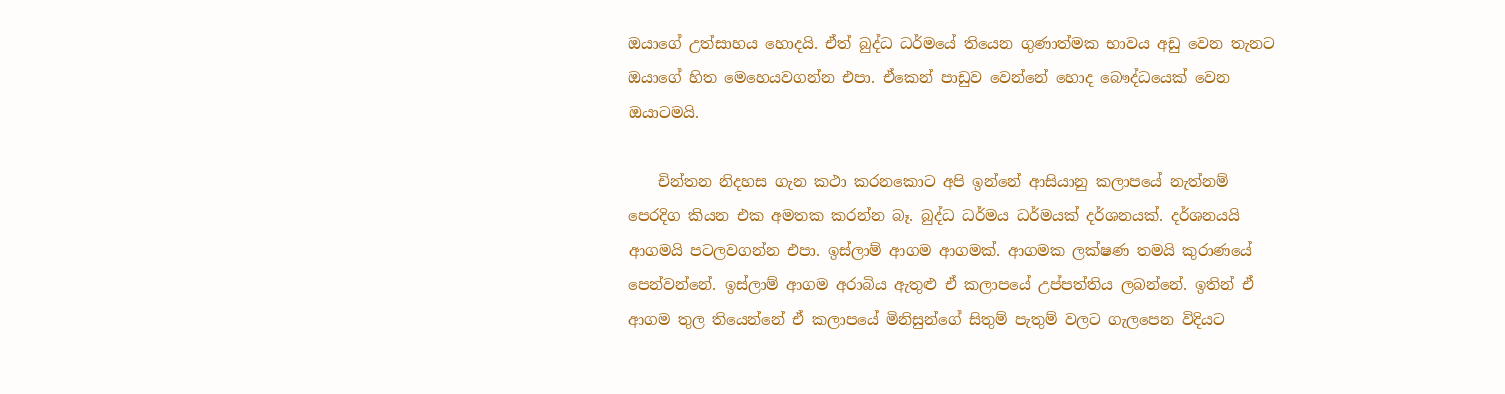ඔයාගේ උත්සාහය හොදයි. ඒත් බුද්ධ ධර්මයේ තියෙන ගුණාත්මක භාවය අඩු වෙන තැනට ඔයාගේ හිත මෙහෙයවගන්න එපා. ඒකෙන් පාඩුව වෙන්නේ හොද බෞද්ධයෙක් වෙන ඔයාටමයි.

    චින්තන නිදහස ගැන කථා කරනකොට අපි ඉන්නේ ආසියානු කලාපයේ නැත්නම් පෙරදිග කියන එක අමතක කරන්න බෑ. බුද්ධ ධර්මය ධර්මයක් දර්ශනයක්. දර්ශනයයි ආගමයි පටලවගන්න එපා. ඉස්ලාම් ආගම ආගමක්. ආගමක ලක්ෂණ තමයි කුරාණයේ පෙන්වන්නේ. ඉස්ලාම් ආගම අරාබිය ඇතුළු ඒ කලාපයේ උප්පත්තිය ලබන්නේ. ඉතින් ඒ ආගම තුල තියෙන්නේ ඒ කලාපයේ මිනිසුන්ගේ සිතුම් පැතුම් වලට ගැලපෙන විදියට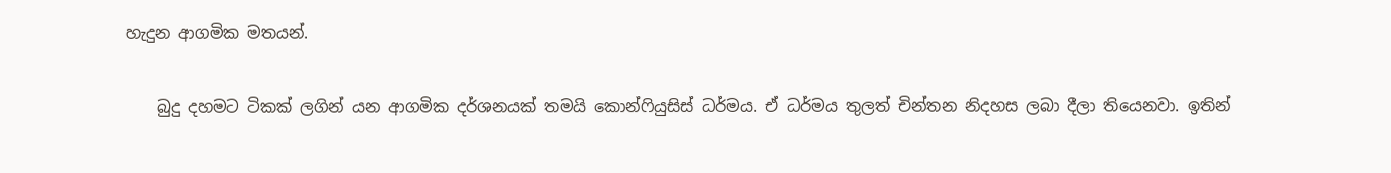හැදුන ආගමික මතයන්.

    බුදු දහමට ටිකක් ලගින් යන ආගමික දර්ශනයක් තමයි කොන්ෆියුසිස් ධර්මය. ඒ ධර්මය තුලත් චින්තන නිදහස ලබා දීලා තියෙනවා. ඉතින්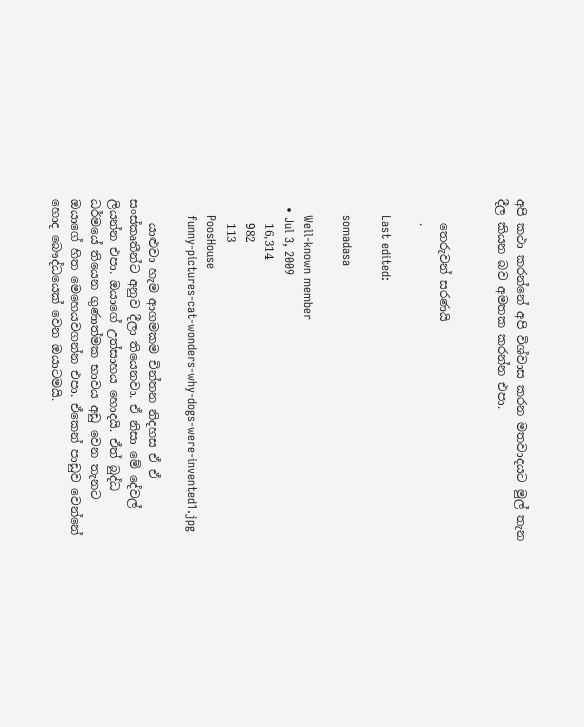අපි කථා කරන්නේ අපි විශ්වාස කරන මතවාදයට මුල් තැන දීල කියන බව අමතක කරන්න එපා.


    තෙරුවන් සරණයි
    .

    Last edited:

    somadasa

    Well-known member
  • Jul 3, 2009
    16,314
    982
    113
    PoosHouse
    funny-pictures-cat-wonders-why-dogs-were-invented1.jpg

    යාළුවා හැම ආගමකම චින්තන නිදහස ඒ ඒ සංස්කෘතීන්ට අනුව දීලා තියෙනවා. ඒ නිසා මේ දේවල් ලියන්න එපා. ඔයාගේ උත්සාහය හොදයි. ඒත් බුද්ධ ධර්මයේ තියෙන ගුණාත්මක භාවය අඩු වෙන තැනට ඔයාගේ හිත මෙහෙයවගන්න එපා. ඒකෙන් පාඩුව වෙන්නේ හොද බෞද්ධයෙක් වෙන ඔයාටමයි.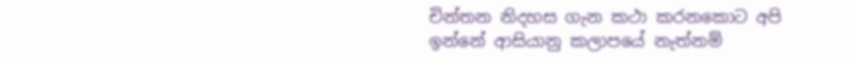චින්තන නිදහස ගැන කථා කරනකොට අපි ඉන්නේ ආසියානු කලාපයේ නැත්නම්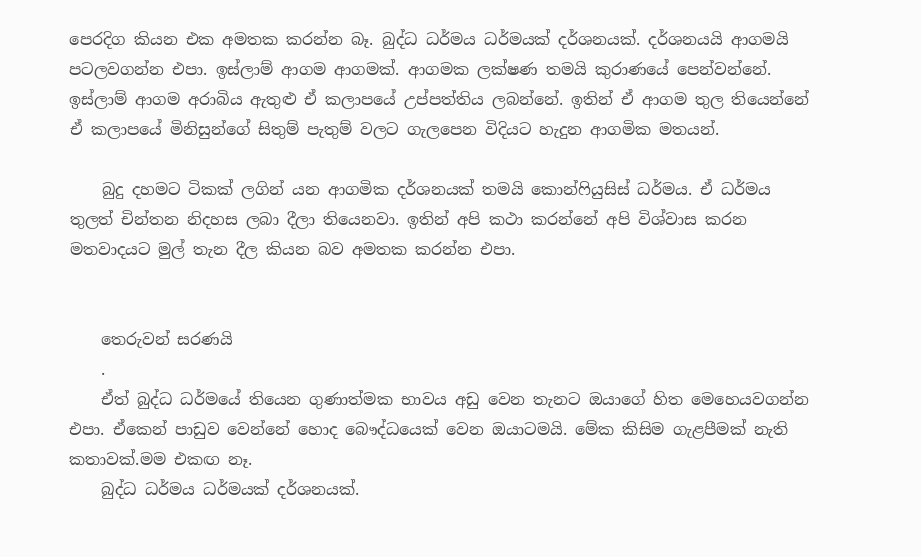පෙරදිග කියන එක අමතක කරන්න බෑ. බුද්ධ ධර්මය ධර්මයක් දර්ශනයක්. දර්ශනයයි ආගමයි පටලවගන්න එපා. ඉස්ලාම් ආගම ආගමක්. ආගමක ලක්ෂණ තමයි කුරාණයේ පෙන්වන්නේ. ඉස්ලාම් ආගම අරාබිය ඇතුළු ඒ කලාපයේ උප්පත්තිය ලබන්නේ. ඉතින් ඒ ආගම තුල තියෙන්නේ ඒ කලාපයේ මිනිසුන්ගේ සිතුම් පැතුම් වලට ගැලපෙන විදියට හැදුන ආගමික මතයන්.

    බුදු දහමට ටිකක් ලගින් යන ආගමික දර්ශනයක් තමයි කොන්ෆියුසිස් ධර්මය. ඒ ධර්මය තුලත් චින්තන නිදහස ලබා දීලා තියෙනවා. ඉතින් අපි කථා කරන්නේ අපි විශ්වාස කරන මතවාදයට මුල් තැන දීල කියන බව අමතක කරන්න එපා.


    තෙරුවන් සරණයි
    .
    ඒත් බුද්ධ ධර්මයේ තියෙන ගුණාත්මක භාවය අඩු වෙන තැනට ඔයාගේ හිත මෙහෙයවගන්න එපා. ඒකෙන් පාඩුව වෙන්නේ හොද බෞද්ධයෙක් වෙන ඔයාටමයි. මේක කිසිම ගැළපීමක් නැති කතාවක්.මම එකඟ නෑ.
    බුද්ධ ධර්මය ධර්මයක් දර්ශනයක්.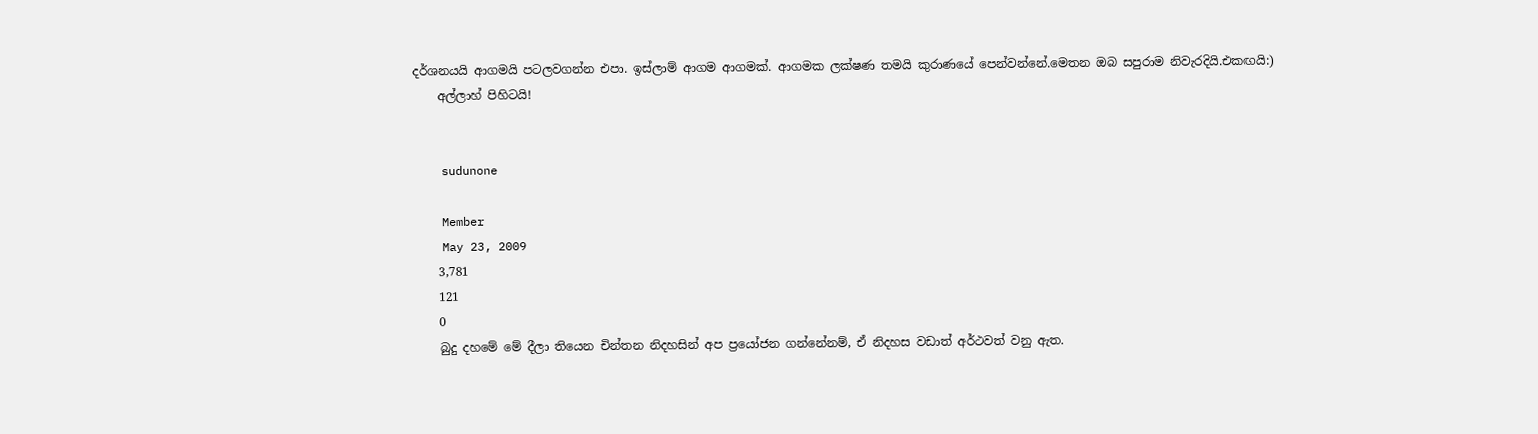දර්ශනයයි ආගමයි පටලවගන්න එපා. ඉස්ලාම් ආගම ආගමක්. ආගමක ලක්ෂණ තමයි කුරාණයේ පෙන්වන්නේ.මෙතන ඔබ සපුරාම නිවැරදියි.එකඟයි:)
    අල්ලාහ් පිහිටයි!


    sudunone

    Member
    May 23, 2009
    3,781
    121
    0
    බුදු දහමේ මේ දීලා තියෙන චින්තන නිදහසින් අප ප්‍රයෝජන ගන්නේනම්, ඒ නිදහස වඩාත් අර්ථවත් වනු ඇත.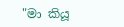"මා කියූ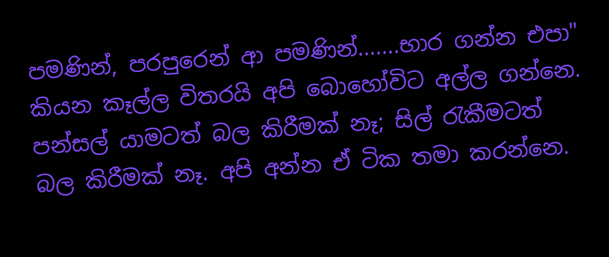පමණින්, පරපුරෙන් ආ පමණින්.......භාර ගන්න එපා" කියන කෑල්ල විතරයි අපි බොහෝවිට අල්ල ගන්නෙ. පන්සල් යාමටත් බල කිරීමක් නෑ; සිල් රැකීමටත් බල කිරීමක් නෑ. අපි අන්න ඒ ටික තමා කරන්නෙ.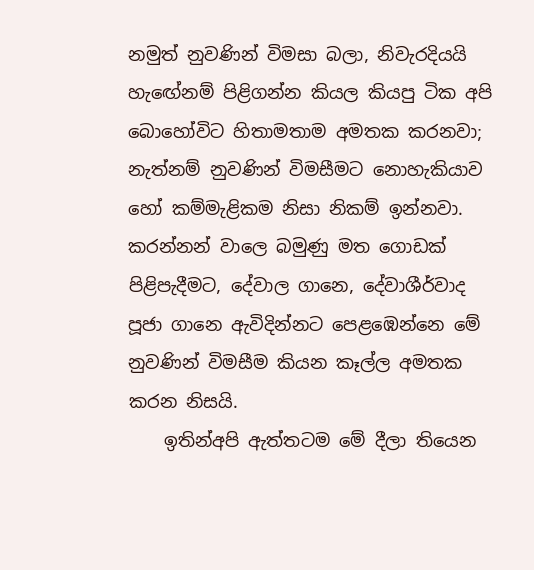නමුත් නුවණින් විමසා බලා, නිවැරදියයි හැඟේනම් පිළිගන්න කියල කියපු ටික අපි බොහෝවිට හිතාමතාම අමතක කරනවා; නැත්නම් නුවණින් විමසීමට නොහැකියාව හෝ කම්මැළිකම නිසා නිකම් ඉන්නවා. කරන්නන් වාලෙ බමුණු මත ගොඩක් පිළිපැදීමට, දේවාල ගානෙ, දේවාශීර්වාද පූජා ගානෙ ඇවිදින්නට පෙළඹෙන්නෙ මේ නුවණින් විමසීම කියන කෑල්ල අමතක කරන නිසයි.
    ඉතින්අපි ඇත්තටම මේ දීලා තියෙන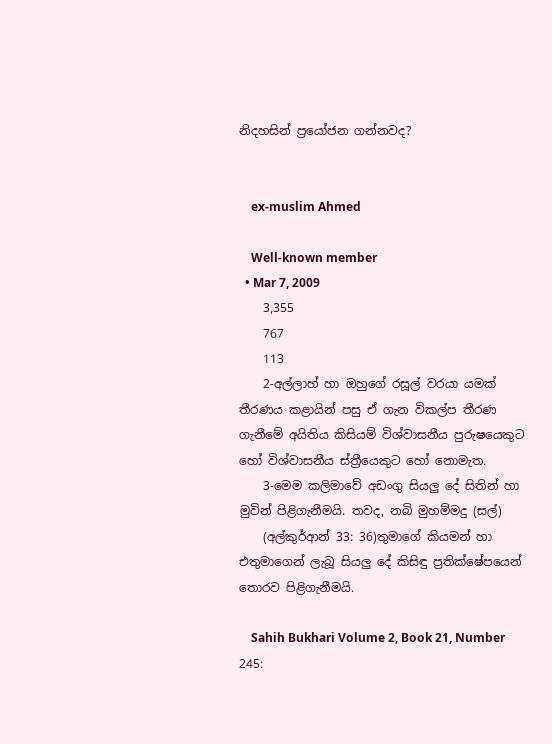නිදහසින් ප්‍රයෝජන ගන්නවද?


    ex-muslim Ahmed

    Well-known member
  • Mar 7, 2009
    3,355
    767
    113
    2-අල්ලාහ් හා ඔහුගේ රසූල් වරයා යමක් තීරණය කළායින් පසු ඒ ගැන විකල්ප තීරණ ගැනීමේ අයිතිය කිසියම් විශ්වාසනීය පුරුෂයෙකුට හෝ විශ්වාසනීය ස්ත්‍රීයෙකුට හෝ නොමැත.
    3-මෙම කලිමාවේ අඩංගු සියලු දේ සිතින් හා මුවින් පිළි‍ගැනීමයි. තවද, නබි මුහම්මදු (සල්)
    (අල්කුර්ආන් 33: 36)තුමාගේ කියමන් හා එතුමාගෙන් ලැබූ සියලු දේ කිසිඳු ප්‍රතික්ෂේපයෙන් තොරව පිළිගැනීමයි.

    Sahih Bukhari Volume 2, Book 21, Number 245: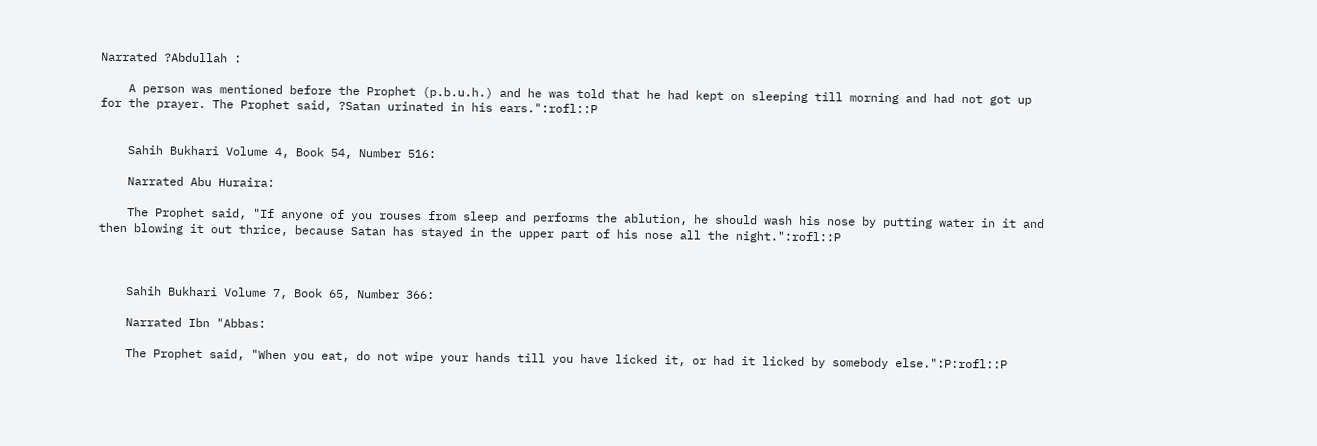Narrated ?Abdullah :

    A person was mentioned before the Prophet (p.b.u.h.) and he was told that he had kept on sleeping till morning and had not got up for the prayer. The Prophet said, ?Satan urinated in his ears.":rofl::P


    Sahih Bukhari Volume 4, Book 54, Number 516:

    Narrated Abu Huraira:

    The Prophet said, "If anyone of you rouses from sleep and performs the ablution, he should wash his nose by putting water in it and then blowing it out thrice, because Satan has stayed in the upper part of his nose all the night.":rofl::P



    Sahih Bukhari Volume 7, Book 65, Number 366:

    Narrated Ibn "Abbas:

    The Prophet said, "When you eat, do not wipe your hands till you have licked it, or had it licked by somebody else.":P:rofl::P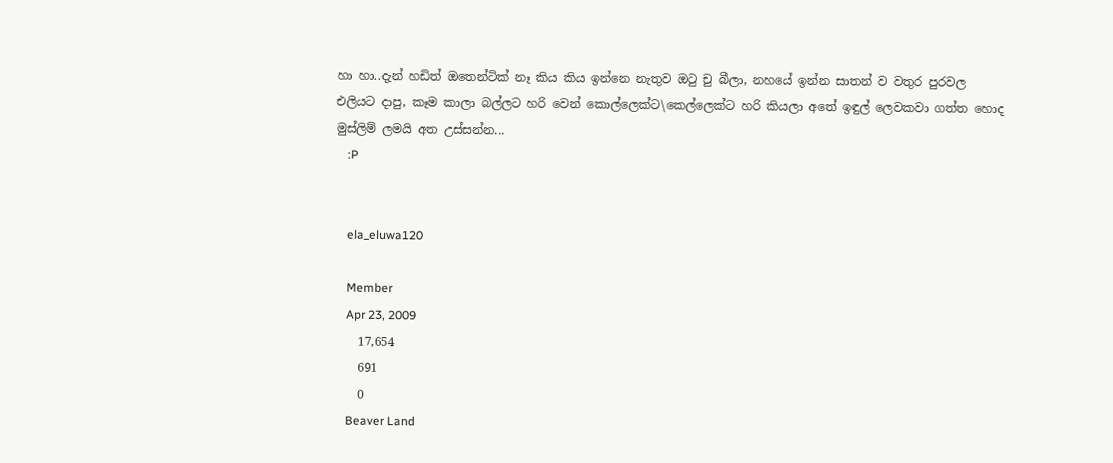හා හා..දැන් හඩිත් ඔතෙන්ටික් නෑ කිය කිය ඉන්නෙ නැතුව ඔටු චු බීලා, නහයේ ඉන්න සාතන් ව වතුර පුරවල එලියට දාපු, කෑම කාලා බල්ලට හරි වෙන් කොල්ලෙක්ට\කෙල්ලෙක්ට හරි කියලා අතේ ඉඳුල් ලෙවකවා ගත්ත හොද මුස්ලිම් ලමයි අත උස්සන්න...
    :P


    ela_eluwa120

    Member
    Apr 23, 2009
    17,654
    691
    0
    Beaver Land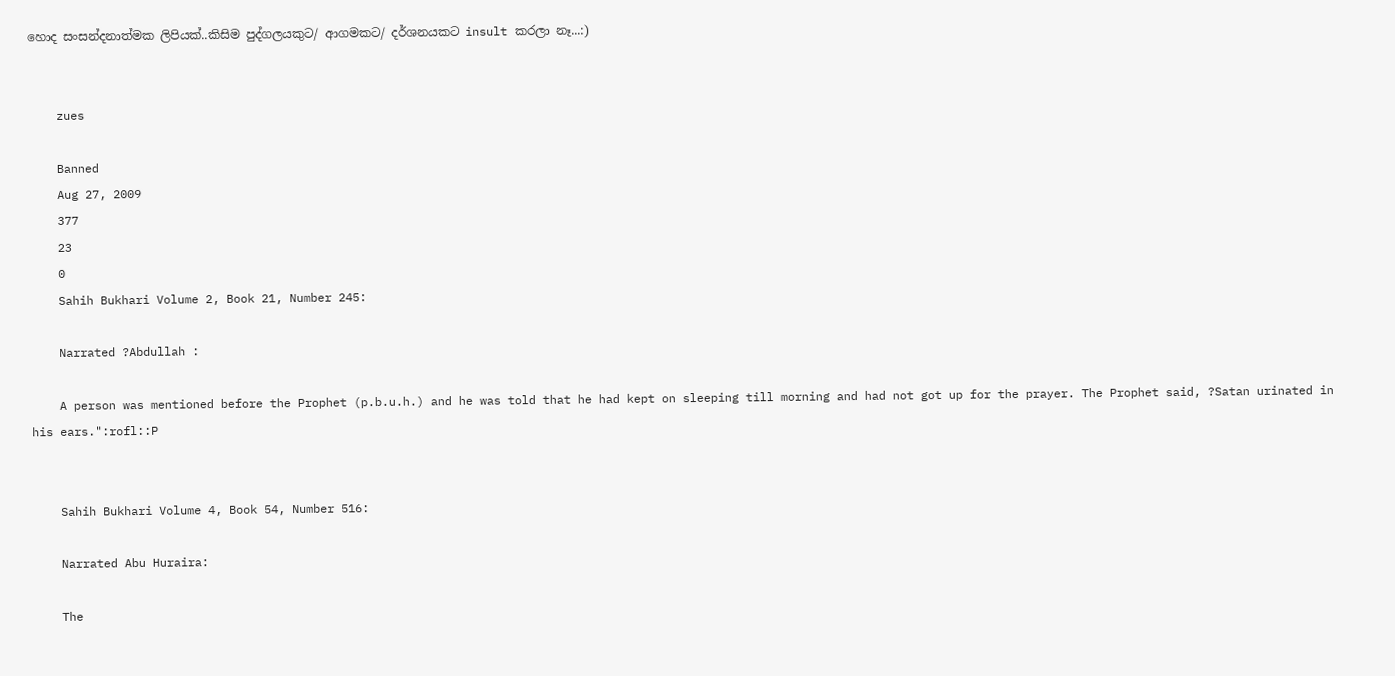හොද සංසන්දනාත්මක ලිපියක්..කිසිම පුද්ගලයකුට/ ආගමකට/ දර්ශනයකට insult කරලා නෑ...:)


    zues

    Banned
    Aug 27, 2009
    377
    23
    0
    Sahih Bukhari Volume 2, Book 21, Number 245:

    Narrated ?Abdullah :

    A person was mentioned before the Prophet (p.b.u.h.) and he was told that he had kept on sleeping till morning and had not got up for the prayer. The Prophet said, ?Satan urinated in his ears.":rofl::P


    Sahih Bukhari Volume 4, Book 54, Number 516:

    Narrated Abu Huraira:

    The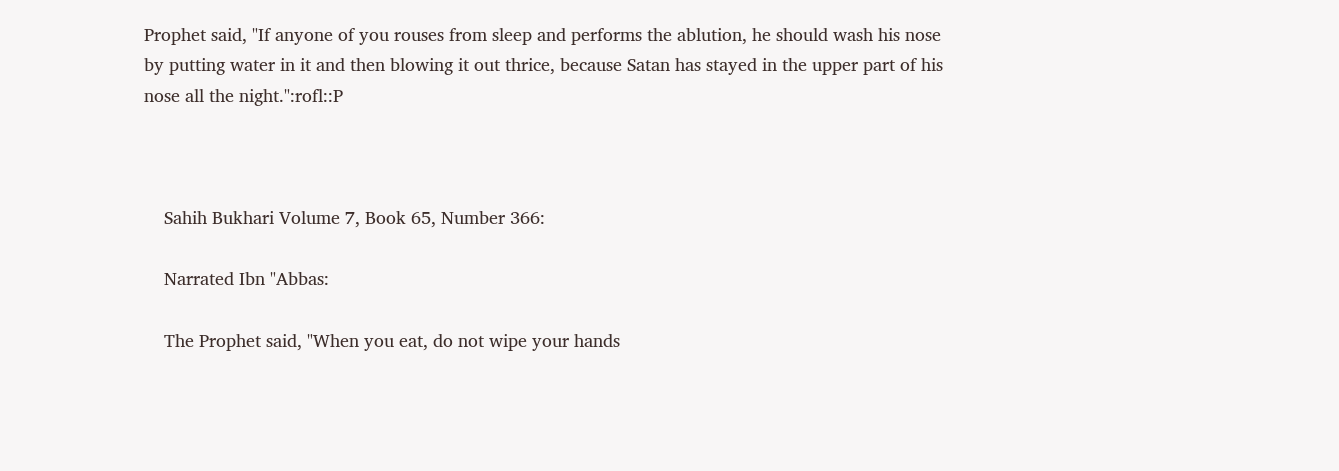Prophet said, "If anyone of you rouses from sleep and performs the ablution, he should wash his nose by putting water in it and then blowing it out thrice, because Satan has stayed in the upper part of his nose all the night.":rofl::P



    Sahih Bukhari Volume 7, Book 65, Number 366:

    Narrated Ibn "Abbas:

    The Prophet said, "When you eat, do not wipe your hands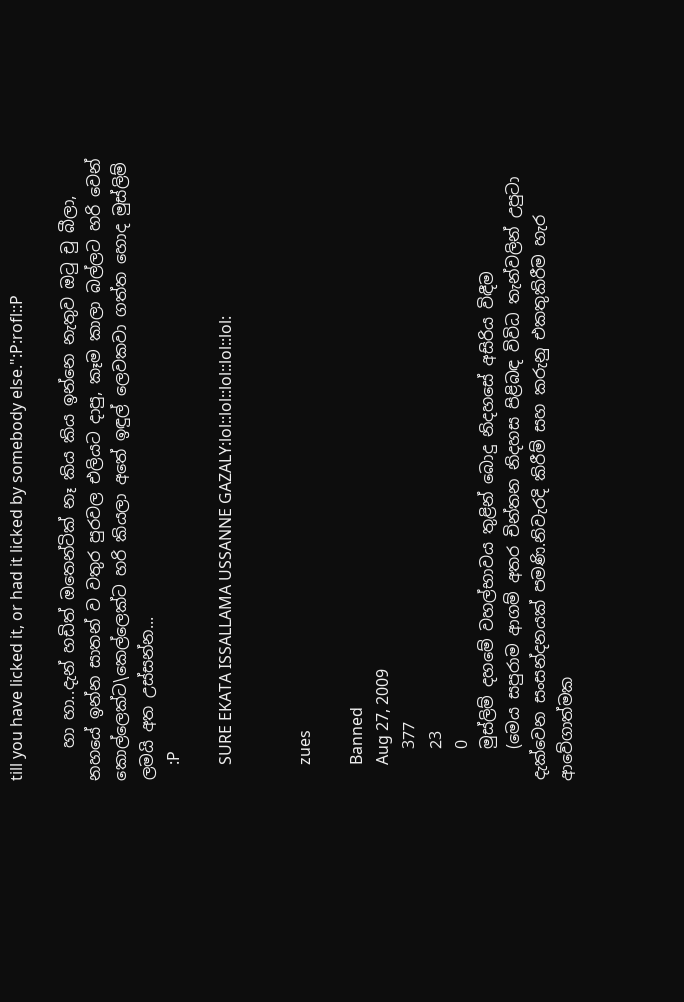till you have licked it, or had it licked by somebody else.":P:rofl::P

    හා හා..දැන් හඩිත් ඔතෙන්ටික් නෑ කිය කිය ඉන්නෙ නැතුව ඔටු චු බීලා, නහයේ ඉන්න සාතන් ව වතුර පුරවල එලියට දාපු, කෑම කාලා බල්ලට හරි වෙන් කොල්ලෙක්ට\කෙල්ලෙක්ට හරි කියලා අතේ ඉඳුල් ලෙවකවා ගත්ත හොද මුස්ලිම් ලමයි අත උස්සන්න...
    :P

    SURE EKATA ISSALLAMA USSANNE GAZALY:lol::lol::lol::lol::lol:


    zues

    Banned
    Aug 27, 2009
    377
    23
    0
    මුස්ලිම් දහමේ වහල්භාවය තුළින් බොදු නිදහසේ අසිරිය විඳීම
    (මෙය සපුරාම ආගම් අතර චින්තන නිදහස පිළිබඳ විවිධ තැන්වලින් උපුටා දැක්වෙන සංසන්දනයක් පමණි.නිවැරදි කිරීම් සහ කරුනු එකතුකිරීම හැර ආවේගාත්මක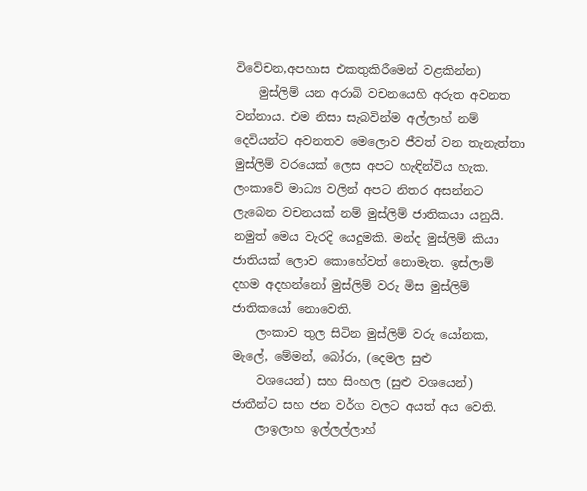විවේචන,අපහාස එකතුකිරීමෙන් වළකින්න)
    මුස්ලිම් යන අරාබි වචනයෙහි අරුත අවනත වන්නාය. එම නිසා සැබවින්ම අල්ලාහ් නම් දෙවියන්ට අවනතව මෙලොව ජීවත් වන තැනැත්තා මුස්ලිම් වරයෙක් ලෙස අපට හැඳින්විය හැක. ලංකාවේ මාධ්‍ය වලින් අපට නිතර අසන්නට ලැබෙන වචනයක් නම් මුස්ලිම් ජාතිකයා යනුයි. නමුත් මෙය වැරදි යෙදුමකි. මන්ද මුස්ලිම් කියා ජාතියක් ලොව කොහේවත් නොමැත. ඉස්ලාම් දහම අදහන්නෝ මුස්ලිම් වරු මිස මුස්ලිම් ජාතිකයෝ නොවෙති.
    ලංකාව තුල සිටින මුස්ලිම් වරු යෝනක, මැලේ, මේමන්, බෝරා, (දෙමල සුළු
    වශයෙන්) සහ සිංහල (සුළු වශයෙන්) ජාතීන්ට සහ ජන වර්ග වලට අයත් අය වෙති.
    ලාඉලාහ ඉල්ලල්ලාහ්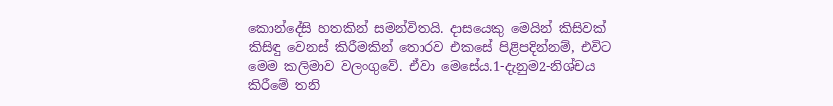කොන්දේසි හතකින් සමන්විතයි. දාසයෙකු මෙයින් කිසිවක් කිසිඳු‍ වෙනස් කිරී‍මකින් තොරව එකසේ පිළිපදින්නම්, එවිට මෙම කලිමාව වලංගුවේ. ඒවා මෙසේය.1-දැනුම2-නිශ්චය කිරීමේ තනි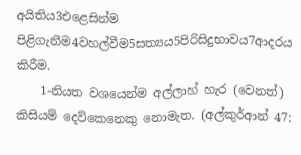අයිතිය3එළෙසින්ම පිළිගැනීම4වහල්වීම5සත්‍යය5පිරිසිදුභාවය7ආදරය කිරීම.
    1-නියත වශයෙන්ම අල්ලාහ් හැර (වෙනත්) කිසියම් දෙව්කෙනෙකු නොමැත. (අල්කුර්ආන් 47: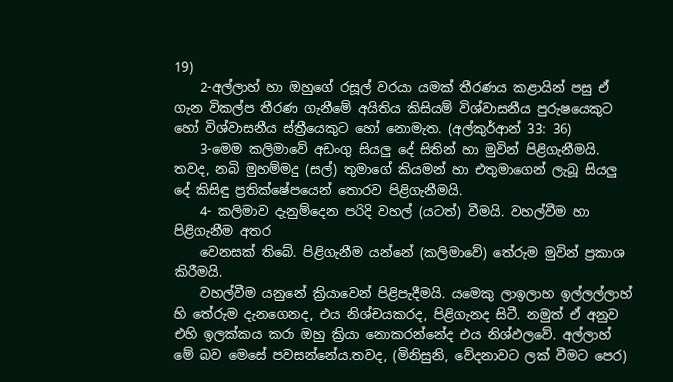19)
    2-අල්ලාහ් හා ඔහුගේ රසූල් වරයා යමක් තීරණය කළායින් පසු ඒ ගැන විකල්ප තීරණ ගැනීමේ අයිතිය කිසියම් විශ්වාසනීය පුරුෂයෙකුට හෝ විශ්වාසනීය ස්ත්‍රීයෙකුට හෝ නොමැත. (අල්කුර්ආන් 33: 36)
    3-මෙම කලිමාවේ අඩංගු සියලු දේ සිතින් හා මුවින් පිළි‍ගැනීමයි. තවද, නබි මුහම්මදු (සල්) තුමාගේ කියමන් හා එතුමාගෙන් ලැබූ සියලු දේ කිසිඳු ප්‍රතික්ෂේපයෙන් තොරව පිළිගැනීමයි.
    4- කලිමාව දැනුම්දෙන පරිදි වහල් (යටත්) වීමයි. වහල්වීම හා පිළිගැනීම අතර
    වෙනසක් තිබේ. පිළිගැනීම යන්නේ (කලිමාවේ) තේරුම මුවින් ප්‍රකාශ කිරීමයි.
    වහල්වීම යනුනේ ක්‍රියාවෙන් පිළිපැදීමයි. යමෙකු ලාඉලාහ ඉල්ලල්ලාහ් හි තේරුම දැනගෙනද, එය නිශ්චයකරද, පිළිගැනද සිටී. නමුත් ඒ අනුව එහි ඉලක්කය කරා ඔහු ක්‍රියා නොකරන්නේද එය නිශ්ඵලවේ. අල්ලාහ් මේ බව මෙසේ පවසන්නේය.තවද, (මිනිසුනි, වේදනාවට ලක් වීමට පෙර)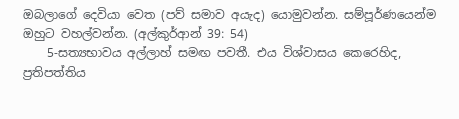ඔබලාගේ දෙවියා වෙත (පව් සමාව අයැද) යොමුවන්න. සම්පූර්ණයෙන්ම ඔහුට වහල්වන්න. (අල්කුර්ආන් 39: 54)
    5-සත්‍යභාවය අල්ලාහ් සමඟ පවතී. එය විශ්වාසය කෙරෙහිද, ප්‍රතිපත්තිය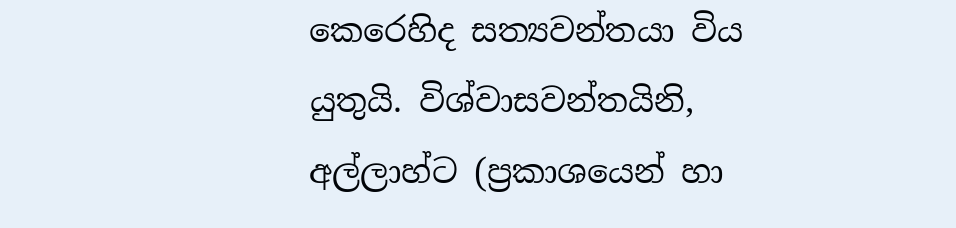කෙරෙහිද සත්‍යවන්තයා විය යුතුයි. විශ්වාසවන්තයිනි, අල්ලාහ්ට (ප්‍රකාශයෙන් හා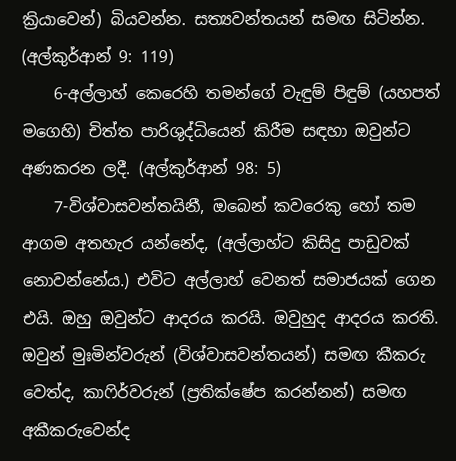ක්‍රියාවෙන්) බියවන්න. සත්‍යවන්තයන් සමඟ සිටින්න. (අල්කුර්ආන් 9: 119)
    6-අල්ලාහ් කෙරෙහි තමන්ගේ වැඳුම් පිඳුම් (යහපත් මගෙහි) චිත්ත පාරිශුද්ධියෙන් කිරීම සඳහා ඔවුන්ට අණකරන ලදී. (අල්කුර්ආන් 98: 5)
    7-විශ්වාසවන්තයිනී, ඔබෙන් කවරෙකු හෝ තම ආගම අතහැර යන්නේද, (අල්ලාහ්ට කිසිදු පාඩුවක් නොවන්නේය.) එවිට අල්ලාහ් වෙනත් සමාජයක් ගෙන එයි. ඔහු ඔවුන්ට ආදරය කරයි. ඔවුහුද ආදරය කරති. ඔවුන් මුඃමින්වරුන් (විශ්වාසවන්තයන්) සමඟ කීකරු වෙත්ද, කාෆිර්වරුන් (ප්‍රතික්ෂේප කරන්නන්) සමඟ අකීකරුවෙන්ද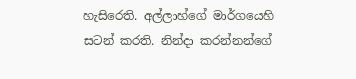හැසිරෙති. අල්ලාහ්ගේ මාර්ගයෙහි සටන් කරති. නින්දා කරන්නන්ගේ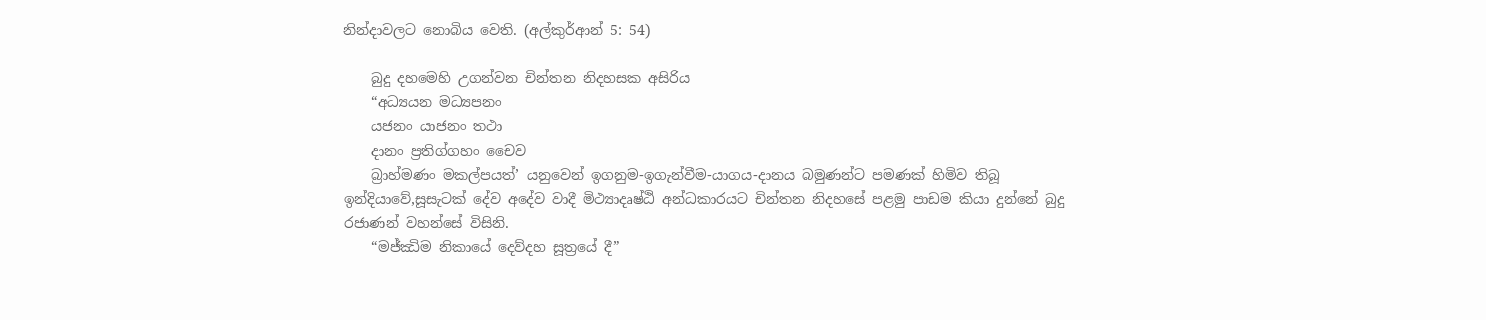නින්දාවලට නොබිය වෙති. (අල්කුර්ආන් 5: 54)

    බුදු දහමෙහි උගන්වන චින්තන නිදහසක අසිරිය
    “අධ්‍යයන මධ්‍යපනං
    යජනං යාජනං තථා
    දානං ප්‍රතිග්ගහං චෛව
    බ්‍රාහ්මණං මකල්පයත්’ යනුවෙන් ඉගනුම-ඉගැන්වීම-යාගය-දානය බමුණන්ට පමණක් හිමිව තිබූ ඉන්දියාවේ,සූසැටක් දේව අදේව වාදී මිථ්‍යාදෘෂ්‍ඨි අන්ධකාරයට චින්තන නිදහසේ පළමු පාඩම කියා දුන්නේ බුදු රජාණන් වහන්සේ විසිනි.
    “මජ්ඣිම නිකායේ දෙව්දහ සූත්‍රයේ දී”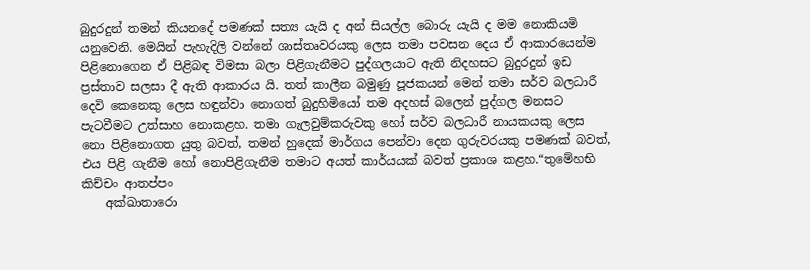බුදුරදුන් තමන් කියනදේ පමණක් සත්‍ය යැයි ද අන් සියල්ල බොරු යැයි ද මම නොකියමි යනුවෙනි. මෙයින් පැහැදිලි වන්නේ ශාස්තෘවරයකු ලෙස තමා පවසන දෙය ඒ ආකාරයෙන්ම පිළිනොගෙන ඒ පිළිබඳ විමසා බලා පිළිගැනීමට පුද්ගලයාට ඇති නිදහසට බුදුරදුන් ඉඩ ප්‍රස්තාව සලසා දී ඇති ආකාරය යි. තත් කාලීන බමුණු පූජකයන් මෙන් තමා සර්ව බලධාරී දෙවි කෙනෙකු ලෙස හඳුන්වා නොගත් බුදුහිමියෝ තම අදහස් බලෙන් පුද්ගල මනසට පැටවීමට උත්සාහ නොකළහ. තමා ගැලවුම්කරුවකු හෝ සර්ව බලධාරී නායකයකු ලෙස නො පිළිනොගත යුතු බවත්, තමන් හුදෙක් මාර්ගය පෙන්වා දෙන ගුරුවරයකු පමණක් බවත්, එය පිළි ගැනීම හෝ නොපිළිගැනීම තමාට අයත් කාර්යයක් බවත් ප්‍රකාශ කළහ.“තුමේහභි කිච්චං ආතප්පං
    අක්ඛාතාරො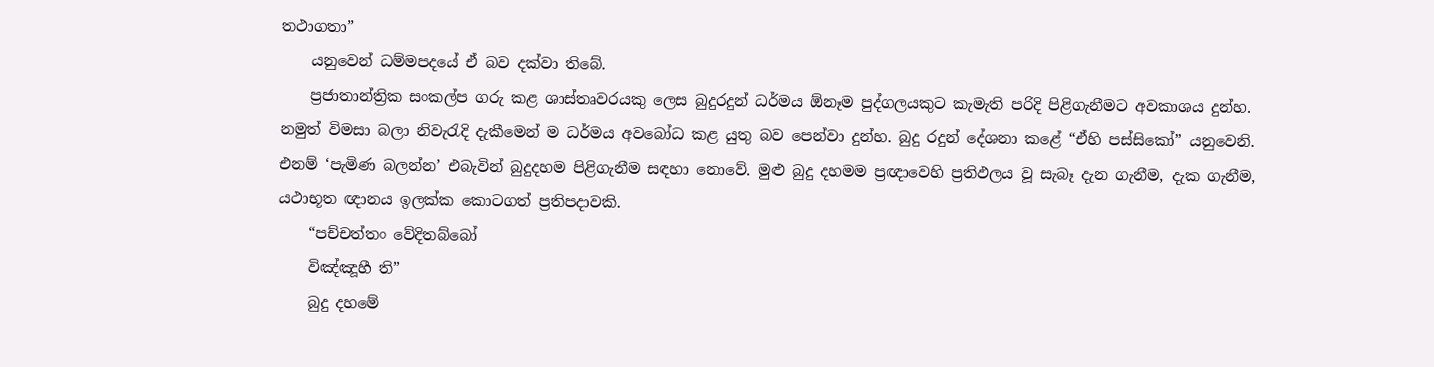තථාගතා”
    යනුවෙන් ධම්මපදයේ ඒ බව දක්වා තිබේ.
    ප්‍රජාතාන්ත්‍රික සංකල්ප ගරු කළ ශාස්තෘවරයකු ලෙස බුදුරදුන් ධර්මය ඕනෑම පුද්ගලයකුට කැමැති පරිදි පිළිගැනීමට අවකාශය දුන්හ. නමුත් විමසා බලා නිවැරැදි දැකීමෙන් ම ධර්මය අවබෝධ කළ යුතු බව පෙන්වා දුන්හ. බුදු රදුන් දේශනා කළේ “ඒහි පස්සිකෝ” යනුවෙනි. එනම් ‘පැමිණ බලන්න’ එබැවින් බුදුදහම පිළිගැනීම සඳහා නොවේ. මුළු බුදු දහමම ප්‍රඥාවෙහි ප්‍රතිඵලය වූ සැබෑ දැන ගැනීම, දැක ගැනීම, යථාභූත ඥානය ඉලක්ක කොටගත් ප්‍රතිපදාවකි.
    “පච්චත්තං වේදිතබ්බෝ
    විඤ්ඤූහී ති”
    බුදු දහමේ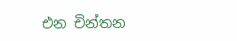එන චින්තන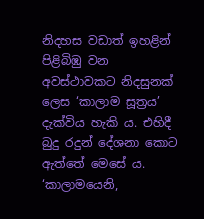නිදහස වඩාත් ඉහළින් පිළිබිඹු වන අවස්ථාවකට නිදසුනක් ලෙස ‘කාලාම සූත්‍රය’ දැක්විය හැකි ය. එහිදී බුදු රදුන් දේශනා කොට ඇත්තේ මෙසේ ය. ‘කාලාමයෙනි,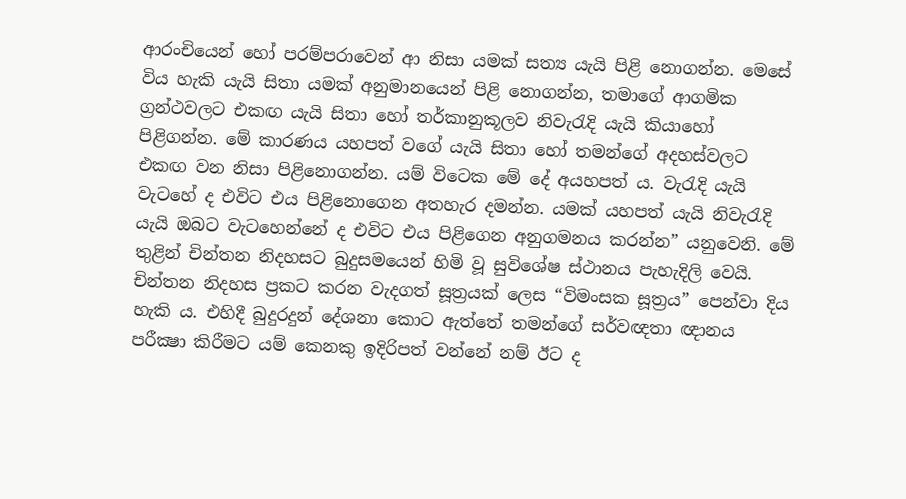ආරංචියෙන් හෝ පරම්පරාවෙන් ආ නිසා යමක් සත්‍ය යැයි පිළි නොගන්න. මෙසේ විය හැකි යැයි සිතා යමක් අනුමානයෙන් පිළි නොගන්න, තමාගේ ආගමික ග්‍රන්ථවලට එකඟ යැයි සිතා හෝ තර්කානුකූලව නිවැරැදි යැයි කියාහෝ පිළිගන්න. මේ කාරණය යහපත් වගේ යැයි සිතා හෝ තමන්ගේ අදහස්වලට එකඟ වන නිසා පිළිනොගන්න. යම් විටෙක මේ දේ අයහපත් ය. වැරැදි යැයි වැටහේ ද එවිට එය පිළිනොගෙන අතහැර දමන්න. යමක් යහපත් යැයි නිවැරැදි යැයි ඔබට වැටහෙන්නේ ද එවිට එය පිළිගෙන අනුගමනය කරන්න” යනුවෙනි. මේ තුළින් චින්තන නිදහසට බුදුසමයෙන් හිමි වූ සුවිශේෂ ස්ථානය පැහැදිලි වෙයි. චින්තන නිදහස ප්‍රකට කරන වැදගත් සූත්‍රයක් ලෙස “විමංසක සූත්‍රය” පෙන්වා දිය හැකි ය. එහිදී බුදුරදුන් දේශනා කොට ඇත්තේ තමන්ගේ සර්වඥතා ඥානය පරීක්‍ෂා කිරීමට යම් කෙනකු ඉදිරිපත් වන්නේ නම් ඊට ද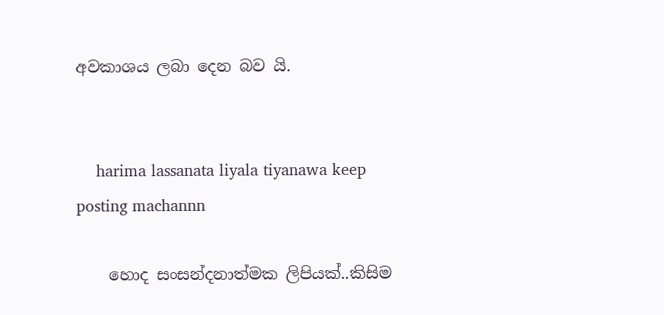අවකාශය ලබා දෙන බව යි.


    harima lassanata liyala tiyanawa keep posting machannn

    හොද සංසන්දනාත්මක ලිපියක්..කිසිම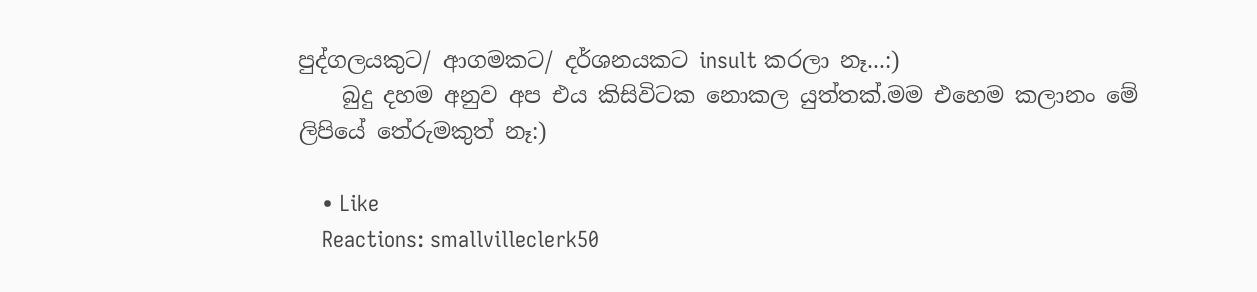පුද්ගලයකුට/ ආගමකට/ දර්ශනයකට insult කරලා නෑ...:)
    බුදු දහම අනුව අප එය කිසිවිටක නොකල යුත්තක්.මම එහෙම කලානං මේ ලිපියේ තේරුමකුත් නෑ:)

    • Like
    Reactions: smallvilleclerk50